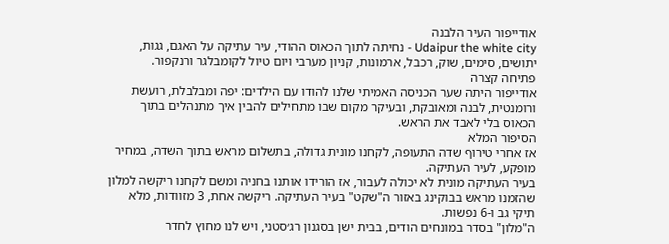אודייפור העיר הלבנה
Udaipur the white city - נחיתה לתוך הכאוס ההודי, עיר עתיקה על האגם, גגות, יתושים, סימים, שוק, רכבל, ארמונות, קניון מערבי ויום טיול לקומבלגר ורנקפור.
פתיחה קצרה
אודייפור היתה שער הכניסה האמיתי שלנו להודו עם הילדים: יפה ומבלבלת, רועשת ורומנטית, לבנה ומאובקת, ובעיקר מקום שבו מתחילים להבין איך מתנהלים בתוך הכאוס בלי לאבד את הראש.
הסיפור המלא
אז אחרי טירוף שדה התעופה, לקחנו מונית גדולה, בתשלום מראש בתוך השדה, במחיר מופקע, לעיר העתיקה.
בעיר העתיקה מונית לא יכולה לעבור, אז הורידו אותנו בחניה ומשם לקחנו ריקשה למלון שהזמנו מראש בבוקינג באזור ה"שקט" בעיר העתיקה. ריקשה אחת, 3 מזוודות, מלא תיקי גב ו-6 נפשות.
ה"מלון" בסדר במונחים הודים, בבית ישן בסגנון רג׳סטני, ויש לנו מחוץ לחדר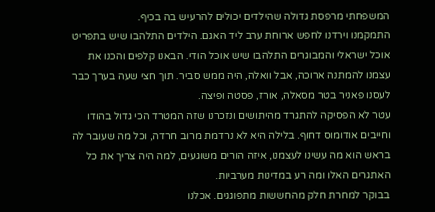המשפחתי מרפסת גדולה שהילדים יכולים להרעיש בה בכיף.
התמקמנו וירדנו לחפש ארוחת ערב ליד האגם. הילדים התלהבו שיש בתפריט אוכל ישראלי והמבוגרים התלהבו שיש אוכל הודי. הבאנו קלפים והכנו את עצמנו להמתנה ארוכה, אבל וואלה, היה ממש סביר. תוך חצי שעה בערך כבר לעסנו פאניר בטר מסאלה, אורז, פסטה ופיצה.
עטר לא הפסיקה להתגרד מהיתושים ונזכרנו שזה המטרד הכי גדול בהודו וחייבים אודומוס דחוף. בלילה היא לא נרדמת מרוב חרדה, וכל מה שעובר לה בראש הוא מה עשינו לעצמנו, איזה הורים משוגעים, למה היה צריך את כל האתגרים האלו ומה רע במדינות מערביות.
בבוקר למחרת חלק מהחששות מתפוגגים. אכלנו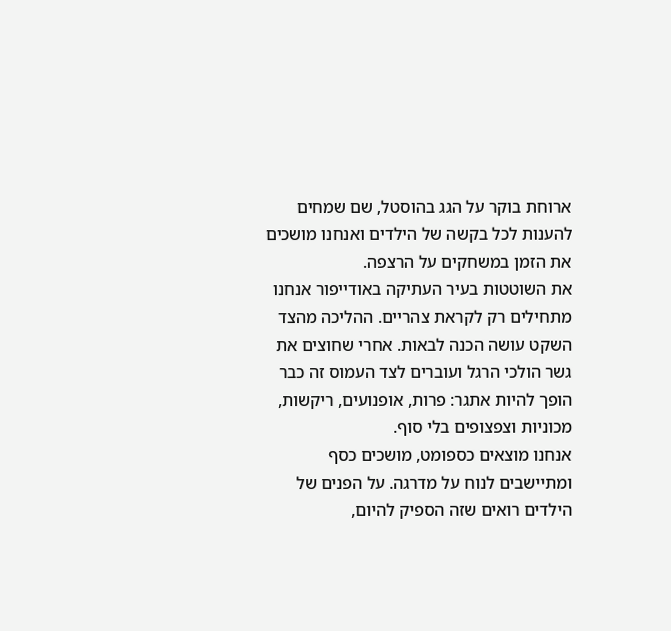ארוחת בוקר על הגג בהוסטל, שם שמחים להענות לכל בקשה של הילדים ואנחנו מושכים את הזמן במשחקים על הרצפה.
את השוטטות בעיר העתיקה באודייפור אנחנו מתחילים רק לקראת צהריים. ההליכה מהצד השקט עושה הכנה לבאות. אחרי שחוצים את גשר הולכי הרגל ועוברים לצד העמוס זה כבר הופך להיות אתגר: פרות, אופנועים, ריקשות, מכוניות וצפצופים בלי סוף.
אנחנו מוצאים כספומט, מושכים כסף ומתיישבים לנוח על מדרגה. על הפנים של הילדים רואים שזה הספיק להיום,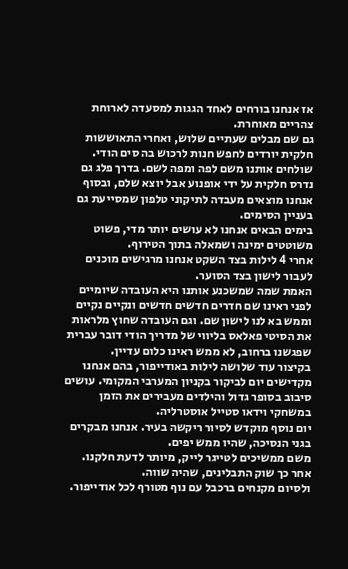אז אנחנו בורחים לאחד הגגות למסעדה לארוחת צהריים מאוחרת.
גם שם מבלים שעתיים שלוש, ואחרי התאוששות חלקית יורדים לחפש חנות לרכוש בה סים הודי. שולחים אותנו משם לפה ומפה לשם. בדרך פלג גם נדרס חלקית על ידי אופנוע אבל יוצא שלם, ובסוף אנחנו מוצאים מעבדה לתיקוני טלפון שמסייעת גם בעניין הסימים.
בימים הבאים אנחנו לא עושים יותר מדי, פשוט משוטטים ימינה ושמאלה בתוך הטירוף.
אחרי 4 לילות בצד השקט אנחנו מרגישים מוכנים לעבור לישון בצד הסוער.
האמת שמה שמשכנע אותנו היא העובדה שיומיים לפני ראינו שם חדרים חדשים חדשים ונקיים נקיים וממש בא לנו לישון שם. וגם העובדה שחוץ מלראות את הסיטי פאלאס בליווי של מדריך הודי דובר עברית שפגשנו ברחוב, לא ממש ראינו כלום עדיין.
בקיצור עוד שלושה לילות באודייפור, בהם אנחנו מקדישים יום לביקור בקניון המערבי המקומי. עושים סיבוב בסופר גדול והילדים מעבירים את הזמן במשחקי וידאו סטייל אוסטרליה.
יום נוסף מוקדש לסיור ריקשה בעיר. אנחנו מבקרים בגני הנסיכה, שהיו ממש יפים.
משם ממשיכים לטייגר לייק, מיותר לדעת חלקנו.
אחר כך שוק התבלינים, שהיה שווה.
ולסיום מקנחים ברכבל עם נוף מטורף לכל אודייפור.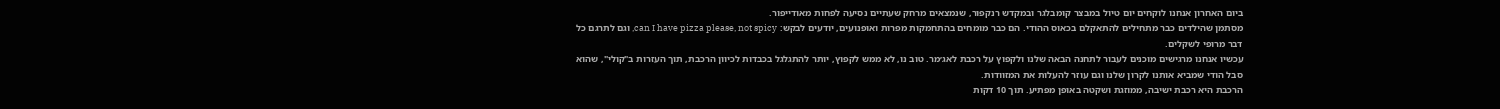ביום האחרון אנחנו לוקחים יום טיול במבצר קומבלגר ובמקדש רנקפור, שנמצאים מרחק שעתיים נסיעה לפחות מאודייפור.
מסתמן שהילדים כבר מתחילים להתאקלם בכאוס ההודי. הם כבר מומחים בהתחמקות מפרות ואופנועים, יודעים לבקש: can I have pizza please, not spicy, וגם לתרגם כל דבר מרופי לשקלים.
עכשיו אנחנו מרגישים מוכנים לעבור לתחנה הבאה שלנו ולקפוץ על רכבת לאג׳מר. טוב נו, לא ממש לקפוץ, יותר להתגלגל בכבדות לכיוון הרכבת, תוך העזרות ב"קולי", שהוא סבל הודי שמביא אותנו לקרון שלנו וגם עוזר להעלות את המזוודות.
הרכבת היא רכבת ישיבה, ממוזגת ושקטה באופן מפתיע. תוך 10 דקות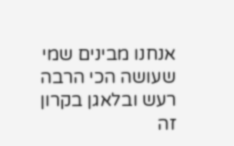אנחנו מבינים שמי שעושה הכי הרבה רעש ובלאגן בקרון זה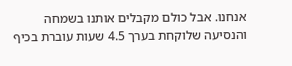אנחנו. אבל כולם מקבלים אותנו בשמחה והנסיעה שלוקחת בערך 4.5 שעות עוברת בכיף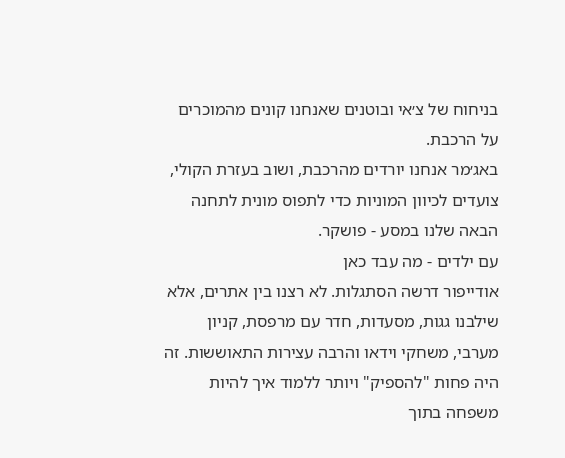בניחוח של צ׳אי ובוטנים שאנחנו קונים מהמוכרים על הרכבת.
באג׳מר אנחנו יורדים מהרכבת, ושוב בעזרת הקולי, צועדים לכיוון המוניות כדי לתפוס מונית לתחנה הבאה שלנו במסע - פושקר.
עם ילדים - מה עבד כאן
אודייפור דרשה הסתגלות. לא רצנו בין אתרים, אלא שילבנו גגות, מסעדות, חדר עם מרפסת, קניון מערבי, משחקי וידאו והרבה עצירות התאוששות. זה היה פחות "להספיק" ויותר ללמוד איך להיות משפחה בתוך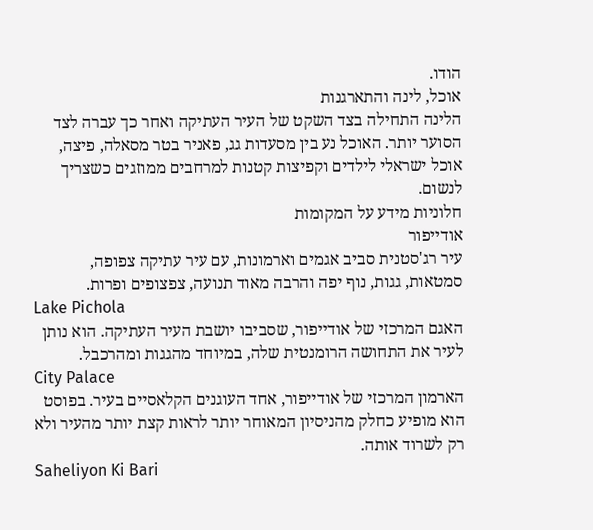הודו.
אוכל, לינה והתארגנות
הלינה התחילה בצד השקט של העיר העתיקה ואחר כך עברה לצד הסוער יותר. האוכל נע בין מסעדות גג, פאניר בטר מסאלה, פיצה, אוכל ישראלי לילדים וקפיצות קטנות למרחבים ממוזגים כשצריך לנשום.
חלוניות מידע על המקומות
אודייפור
עיר רג'סטנית סביב אגמים וארמונות, עם עיר עתיקה צפופה, סמטאות, גגות, נוף יפה והרבה מאוד תנועה, צפצופים ופרות.
Lake Pichola
האגם המרכזי של אודייפור, שסביבו יושבת העיר העתיקה. הוא נותן לעיר את התחושה הרומנטית שלה, במיוחד מהגגות ומהרכבל.
City Palace
הארמון המרכזי של אודייפור, אחד העוגנים הקלאסיים בעיר. בפוסט הוא מופיע כחלק מהניסיון המאוחר יותר לראות קצת יותר מהעיר ולא רק לשרוד אותה.
Saheliyon Ki Bari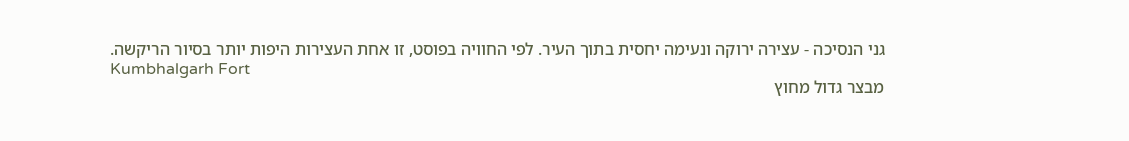גני הנסיכה - עצירה ירוקה ונעימה יחסית בתוך העיר. לפי החוויה בפוסט, זו אחת העצירות היפות יותר בסיור הריקשה.
Kumbhalgarh Fort
מבצר גדול מחוץ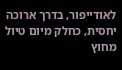לאודייפור, בדרך ארוכה יחסית, כחלק מיום טיול מחוץ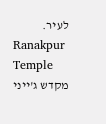לעיר.
Ranakpur Temple
מקדש ג'ייני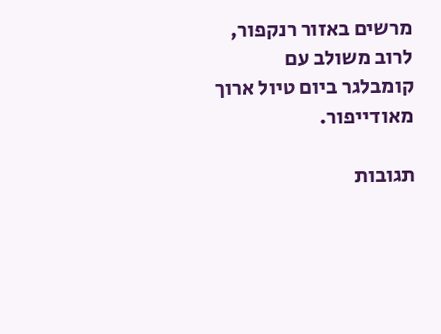מרשים באזור רנקפור, לרוב משולב עם קומבלגר ביום טיול ארוך מאודייפור.

תגובות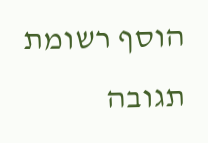הוסף רשומת תגובה